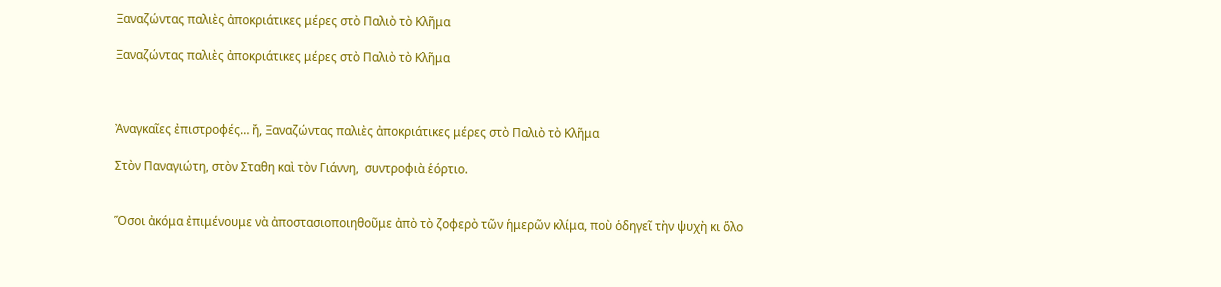Ξαναζώντας παλιὲς ἀποκριάτικες μέρες στὸ Παλιὸ τὸ Κλῆμα

Ξαναζώντας παλιὲς ἀποκριάτικες μέρες στὸ Παλιὸ τὸ Κλῆμα



Ἀναγκαῖες ἐπιστροφές… ἤ, Ξαναζώντας παλιὲς ἀποκριάτικες μέρες στὸ Παλιὸ τὸ Κλῆμα

Στὸν Παναγιώτη, στὸν Σταθη καὶ τὸν Γιάννη,  συντροφιὰ ἑόρτιο.


Ὅσοι ἀκόμα ἐπιμένουμε νὰ ἀποστασιοποιηθοῦμε ἀπὸ τὸ ζοφερὸ τῶν ἡμερῶν κλίμα, ποὺ ὁδηγεῖ τὴν ψυχὴ κι ὅλο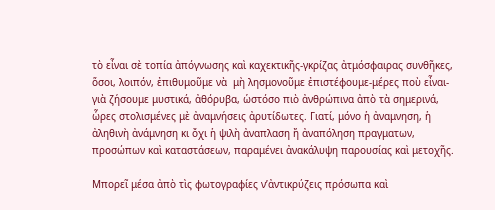τὸ εἶναι σὲ τοπία ἀπόγνωσης καὶ καχεκτικῆς-γκρίζας ἀτμόσφαιρας συνθῆκες, ὅσοι, λοιπόν, ἐπιθυμοῦμε νὰ  μὴ λησμονοῦμε ἐπιστέφουμε-μέρες ποὺ εἶναι-γιὰ ζήσουμε μυστικά, ἀθόρυβα, ὡστόσο πιὸ ἀνθρώπινα ἀπὸ τὰ σημερινά, ὧρες στολισμένες μὲ ἀναμνήσεις ἀρυτίδωτες. Γιατί, μόνο ἡ ἀναμνηση, ἡ ἀληθινὴ ἀνάμνηση κι ὄχι ἡ ψιλὴ ἀναπλαση ἤ ἀναπόληση πραγματων, προσώπων καὶ καταστάσεων, παραμένει ἀνακάλυψη παρουσίας καὶ μετοχῆς.

Μπορεῖ μέσα ἀπὸ τὶς φωτογραφίες ν’ἀντικρύζεις πρόσωπα καὶ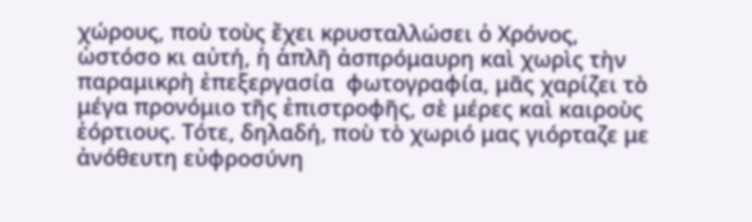χώρους, ποὺ τοὺς ἔχει κρυσταλλώσει ὁ Χρόνος, ὡστόσο κι αὐτή, ἡ ἁπλῆ ἀσπρόμαυρη καὶ χωρὶς τὴν παραμικρὴ ἐπεξεργασία  φωτογραφία, μᾶς χαρίζει τὸ μέγα προνόμιο τῆς ἐπιστροφῆς, σὲ μέρες καὶ καιροὺς ἑόρτιους. Τότε, δηλαδή, ποὺ τὸ χωριό μας γιόρταζε με ἀνόθευτη εὐφροσύνη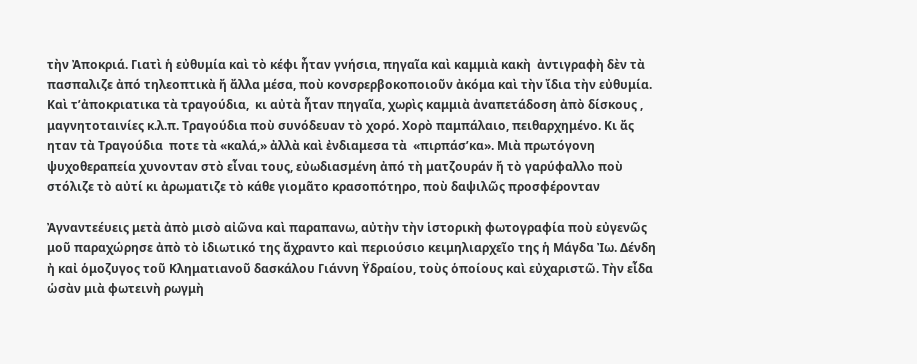τὴν Ἀποκριά. Γιατὶ ἡ εὐθυμία καὶ τὸ κέφι ἦταν γνήσια, πηγαῖα καὶ καμμιὰ κακὴ  ἀντιγραφὴ δὲν τὰ πασπαλιζε ἀπό τηλεοπτικὰ ἤ ἄλλα μέσα, ποὺ κονσρερβοκοποιοῦν ἀκόμα καὶ τὴν ἴδια τὴν εὐθυμία. Καὶ τ’ἀποκριατικα τὰ τραγούδια,  κι αὐτὰ ἦταν πηγαῖα, χωρὶς καμμιὰ ἀναπετάδοση ἀπὸ δίσκους , μαγνητοταινίες κ.λ.π. Τραγούδια ποὺ συνόδευαν τὸ χορό. Χορὸ παμπάλαιο, πειθαρχημένο. Κι ἄς ηταν τὰ Τραγούδια  ποτε τὰ «καλά,» ἀλλὰ καὶ ἐνδιαμεσα τὰ  «πιρπάσ’κα». Μιὰ πρωτόγονη ψυχοθεραπεία χυνονταν στὸ εἶναι τους, εὐωδιασμένη ἀπό τὴ ματζουράν ἤ τὸ γαρύφαλλο ποὺ στόλιζε τὸ αὐτί κι ἀρωματιζε τὸ κάθε γιομᾶτο κρασοπότηρο, ποὺ δαψιλῶς προσφέρονταν

Ἀγναντεέυεις μετὰ ἀπὸ μισὸ αἰῶνα καὶ παραπανω, αὐτὴν τὴν ἱστορικὴ φωτογραφία ποὺ εὐγενῶς μοῦ παραχώρησε ἀπὸ τὸ ἰδιωτικό της ἄχραντο καὶ περιούσιο κειμηλιαρχεῖο της ἡ Μάγδα Ἰω. Δένδη ἠ καἰ ὁμοζυγος τοῦ Κληματιανοῦ δασκάλου Γιάννη Ϋδραίου, τοὺς ὁποίους καὶ εὐχαριστῶ. Τὴν εἶδα ὡσὰν μιὰ φωτεινὴ ρωγμὴ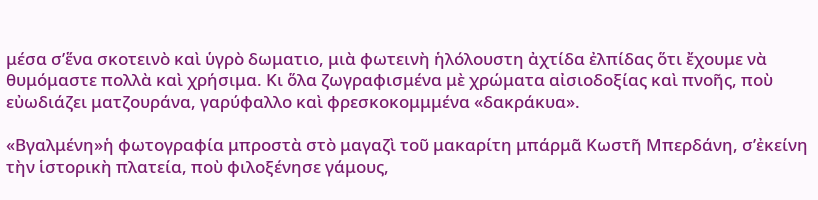μέσα σ’ἕνα σκοτεινὸ καὶ ὑγρὸ δωματιο, μιὰ φωτεινὴ ἡλόλουστη ἀχτίδα ἐλπίδας ὅτι ἔχουμε νὰ θυμόμαστε πολλὰ καὶ χρήσιμα. Κι ὅλα ζωγραφισμένα μὲ χρώματα αἰσιοδοξίας καὶ πνοῆς, ποὺ εὐωδιάζει ματζουράνα, γαρύφαλλο καὶ φρεσκοκομμμένα «δακράκυα».

«Βγαλμένη»ἡ φωτογραφία μπροστὰ στὸ μαγαζὶ τοῦ μακαρίτη μπάρμᾶ Κωστῆ Μπερδάνη, σ’ἐκείνη τὴν ἱστορικὴ πλατεία, ποὺ φιλοξένησε γάμους,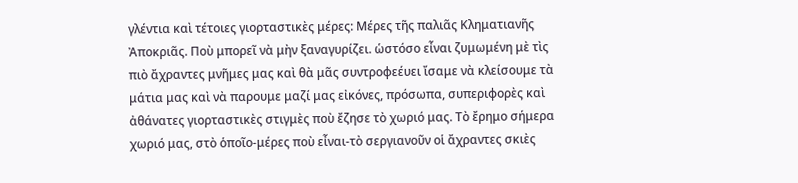γλέντια καὶ τέτοιες γιορταστικὲς μέρες: Μέρες τῆς παλιᾶς Κληματιανῆς Ἀποκριᾶς. Ποὺ μπορεῖ νὰ μὴν ξαναγυρίζει. ὡστόσο εἶναι ζυμωμένη μὲ τὶς πιὸ ἄχραντες μνῆμες μας καὶ θὰ μᾶς συντροφεέυει ἴσαμε νὰ κλείσουμε τὰ μάτια μας καὶ νὰ παρουμε μαζί μας εἰκόνες, πρόσωπα, συπεριφορὲς καὶ ἀθάνατες γιορταστικὲς στιγμὲς ποὺ ἔζησε τὸ χωριό μας. Τὸ ἔρημο σήμερα χωριό μας, στὸ ὁποῖο-μέρες ποὺ εἶναι-τὸ σεργιανοῦν οἱ ἄχραντες σκιὲς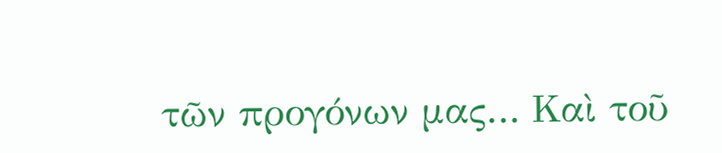τῶν προγόνων μας… Καὶ τοῦ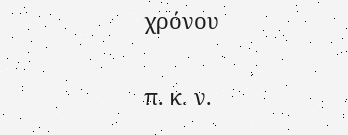χρόνου

π. κ. ν.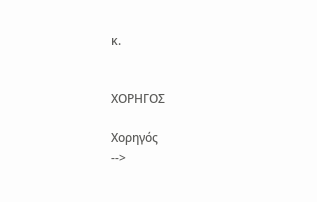κ.


ΧΟΡΗΓΟΣ

Χορηγός
-->